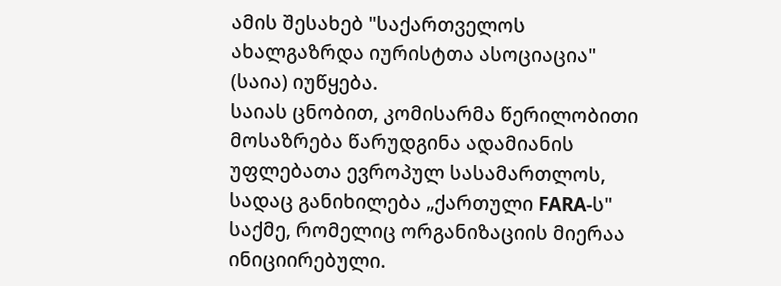ამის შესახებ "საქართველოს ახალგაზრდა იურისტთა ასოციაცია" (საია) იუწყება.
საიას ცნობით, კომისარმა წერილობითი მოსაზრება წარუდგინა ადამიანის უფლებათა ევროპულ სასამართლოს, სადაც განიხილება „ქართული FARA-ს" საქმე, რომელიც ორგანიზაციის მიერაა ინიციირებული.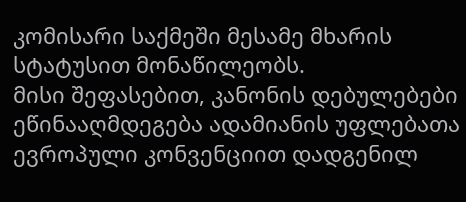კომისარი საქმეში მესამე მხარის სტატუსით მონაწილეობს.
მისი შეფასებით, კანონის დებულებები ეწინააღმდეგება ადამიანის უფლებათა ევროპული კონვენციით დადგენილ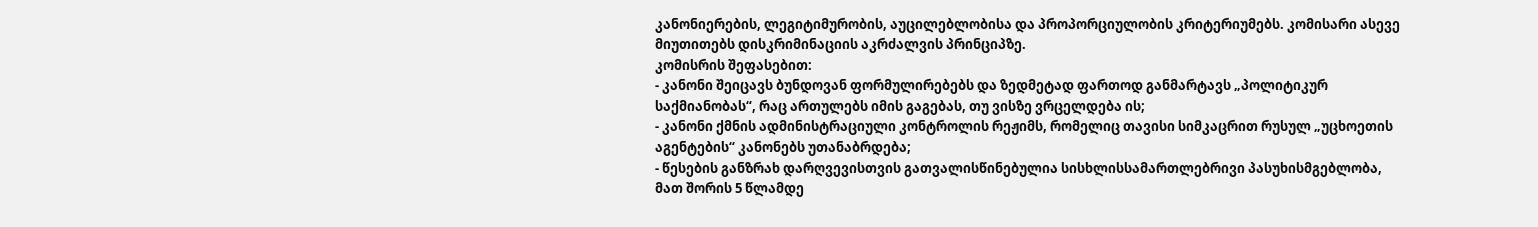კანონიერების, ლეგიტიმურობის, აუცილებლობისა და პროპორციულობის კრიტერიუმებს. კომისარი ასევე მიუთითებს დისკრიმინაციის აკრძალვის პრინციპზე.
კომისრის შეფასებით:
- კანონი შეიცავს ბუნდოვან ფორმულირებებს და ზედმეტად ფართოდ განმარტავს „პოლიტიკურ საქმიანობას“, რაც ართულებს იმის გაგებას, თუ ვისზე ვრცელდება ის;
- კანონი ქმნის ადმინისტრაციული კონტროლის რეჟიმს, რომელიც თავისი სიმკაცრით რუსულ „უცხოეთის აგენტების“ კანონებს უთანაბრდება;
- წესების განზრახ დარღვევისთვის გათვალისწინებულია სისხლისსამართლებრივი პასუხისმგებლობა, მათ შორის 5 წლამდე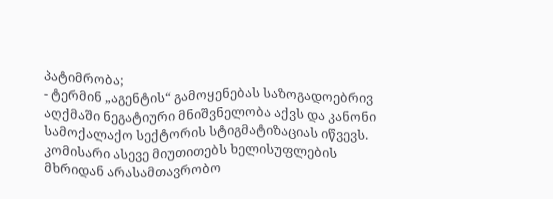პატიმრობა;
- ტერმინ „აგენტის“ გამოყენებას საზოგადოებრივ აღქმაში ნეგატიური მნიშვნელობა აქვს და კანონი სამოქალაქო სექტორის სტიგმატიზაციას იწვევს.
კომისარი ასევე მიუთითებს ხელისუფლების მხრიდან არასამთავრობო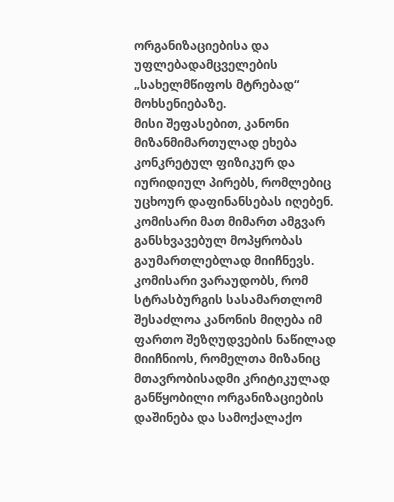ორგანიზაციებისა და უფლებადამცველების „სახელმწიფოს მტრებად“ მოხსენიებაზე.
მისი შეფასებით, კანონი მიზანმიმართულად ეხება კონკრეტულ ფიზიკურ და იურიდიულ პირებს, რომლებიც უცხოურ დაფინანსებას იღებენ. კომისარი მათ მიმართ ამგვარ განსხვავებულ მოპყრობას გაუმართლებლად მიიჩნევს.
კომისარი ვარაუდობს, რომ სტრასბურგის სასამართლომ შესაძლოა კანონის მიღება იმ ფართო შეზღუდვების ნაწილად მიიჩნიოს, რომელთა მიზანიც მთავრობისადმი კრიტიკულად განწყობილი ორგანიზაციების დაშინება და სამოქალაქო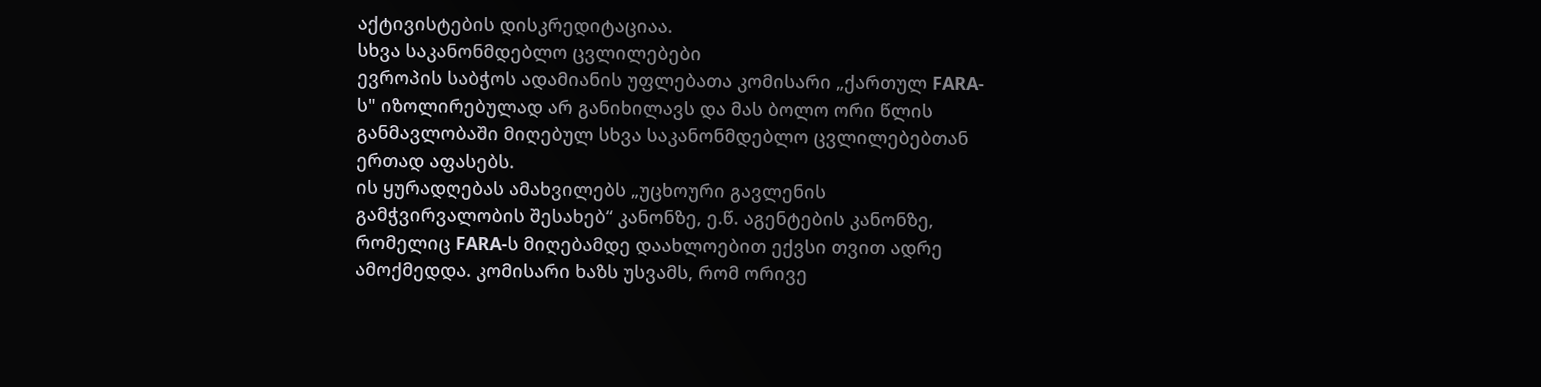აქტივისტების დისკრედიტაციაა.
სხვა საკანონმდებლო ცვლილებები
ევროპის საბჭოს ადამიანის უფლებათა კომისარი „ქართულ FARA-ს" იზოლირებულად არ განიხილავს და მას ბოლო ორი წლის განმავლობაში მიღებულ სხვა საკანონმდებლო ცვლილებებთან ერთად აფასებს.
ის ყურადღებას ამახვილებს „უცხოური გავლენის გამჭვირვალობის შესახებ“ კანონზე, ე.წ. აგენტების კანონზე, რომელიც FARA-ს მიღებამდე დაახლოებით ექვსი თვით ადრე ამოქმედდა. კომისარი ხაზს უსვამს, რომ ორივე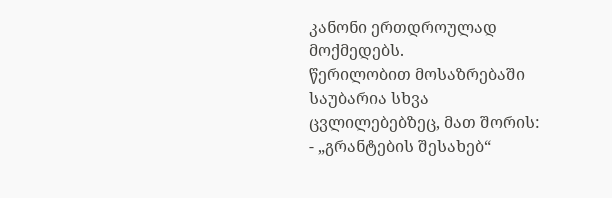კანონი ერთდროულად მოქმედებს.
წერილობით მოსაზრებაში საუბარია სხვა ცვლილებებზეც, მათ შორის:
- „გრანტების შესახებ“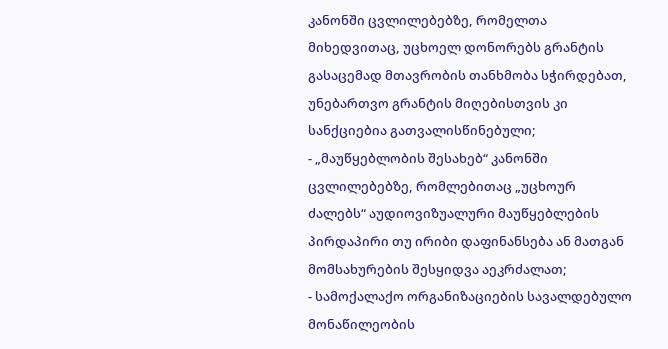კანონში ცვლილებებზე, რომელთა მიხედვითაც, უცხოელ დონორებს გრანტის გასაცემად მთავრობის თანხმობა სჭირდებათ, უნებართვო გრანტის მიღებისთვის კი სანქციებია გათვალისწინებული;
- „მაუწყებლობის შესახებ“ კანონში ცვლილებებზე, რომლებითაც „უცხოურ ძალებს“ აუდიოვიზუალური მაუწყებლების პირდაპირი თუ ირიბი დაფინანსება ან მათგან მომსახურების შესყიდვა აეკრძალათ;
- სამოქალაქო ორგანიზაციების სავალდებულო მონაწილეობის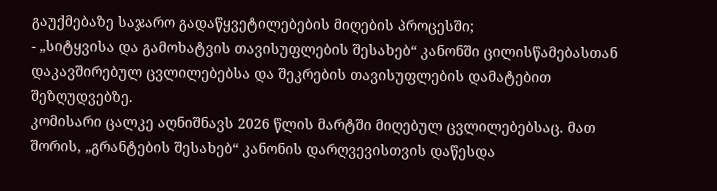გაუქმებაზე საჯარო გადაწყვეტილებების მიღების პროცესში;
- „სიტყვისა და გამოხატვის თავისუფლების შესახებ“ კანონში ცილისწამებასთან დაკავშირებულ ცვლილებებსა და შეკრების თავისუფლების დამატებით შეზღუდვებზე.
კომისარი ცალკე აღნიშნავს 2026 წლის მარტში მიღებულ ცვლილებებსაც. მათ შორის, „გრანტების შესახებ“ კანონის დარღვევისთვის დაწესდა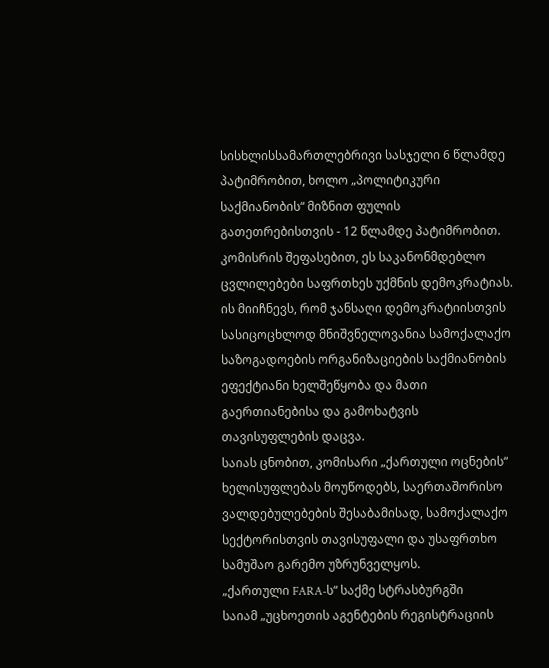სისხლისსამართლებრივი სასჯელი 6 წლამდე პატიმრობით, ხოლო „პოლიტიკური საქმიანობის“ მიზნით ფულის გათეთრებისთვის - 12 წლამდე პატიმრობით.
კომისრის შეფასებით, ეს საკანონმდებლო ცვლილებები საფრთხეს უქმნის დემოკრატიას.
ის მიიჩნევს, რომ ჯანსაღი დემოკრატიისთვის სასიცოცხლოდ მნიშვნელოვანია სამოქალაქო საზოგადოების ორგანიზაციების საქმიანობის ეფექტიანი ხელშეწყობა და მათი გაერთიანებისა და გამოხატვის თავისუფლების დაცვა.
საიას ცნობით, კომისარი „ქართული ოცნების“ ხელისუფლებას მოუწოდებს, საერთაშორისო ვალდებულებების შესაბამისად, სამოქალაქო სექტორისთვის თავისუფალი და უსაფრთხო სამუშაო გარემო უზრუნველყოს.
„ქართული FARA-ს“ საქმე სტრასბურგში
საიამ „უცხოეთის აგენტების რეგისტრაციის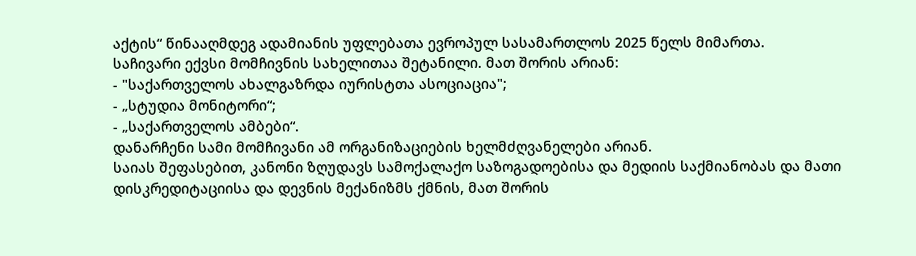აქტის“ წინააღმდეგ ადამიანის უფლებათა ევროპულ სასამართლოს 2025 წელს მიმართა.
საჩივარი ექვსი მომჩივნის სახელითაა შეტანილი. მათ შორის არიან:
- "საქართველოს ახალგაზრდა იურისტთა ასოციაცია";
- „სტუდია მონიტორი“;
- „საქართველოს ამბები“.
დანარჩენი სამი მომჩივანი ამ ორგანიზაციების ხელმძღვანელები არიან.
საიას შეფასებით, კანონი ზღუდავს სამოქალაქო საზოგადოებისა და მედიის საქმიანობას და მათი დისკრედიტაციისა და დევნის მექანიზმს ქმნის, მათ შორის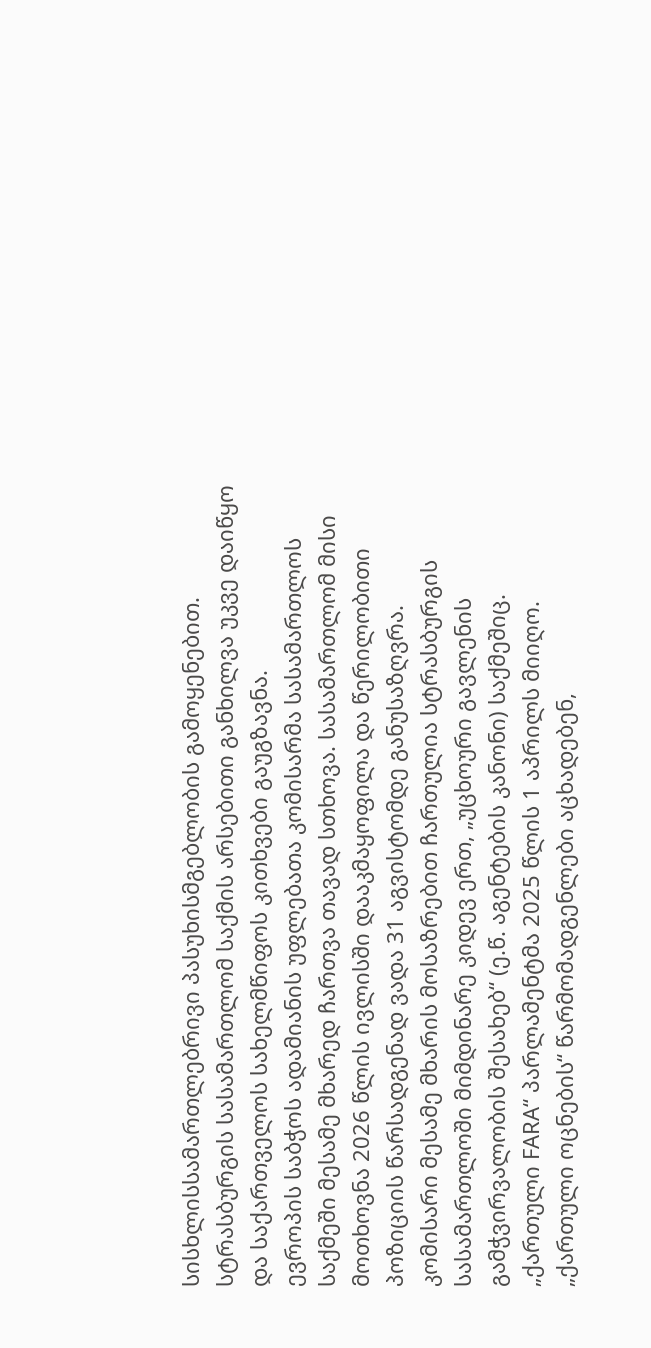სისხლისსამართლებრივი პასუხისმგებლობის გამოყენებით.
სტრასბურგის სასამართლომ საქმის არსებითი განხილვა უკვე დაიწყო და საქართველოს სახელმწიფოს კითხვები გაუგზავნა.
ევროპის საბჭოს ადამიანის უფლებათა კომისარმა სასამართლოს საქმეში მესამე მხარედ ჩართვა თავად სთხოვა. სასამართლომ მისი მოთხოვნა 2026 წლის ივლისში დააკმაყოფილა და წერილობითი პოზიციის წარსადგენად ვადა 31 აგვისტომდე განუსაზღვრა.
კომისარი მესამე მხარის მოსაზრებით ჩართულია სტრასბურგის სასამართლოში მიმდინარე კიდევ ერთ, „უცხოური გავლენის გამჭვირვალობის შესახებ“ (ე.წ. აგენტების კანონი) საქმეშიც.
„ქართული FARA“ პარლამენტმა 2025 წლის 1 აპრილს მიიღო.
„ქართული ოცნების“ წარმომადგენლები აცხადებენ,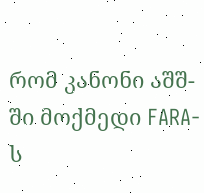რომ კანონი აშშ-ში მოქმედი FARA-ს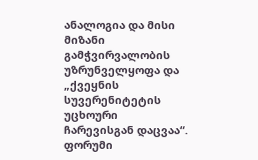ანალოგია და მისი მიზანი გამჭვირვალობის უზრუნველყოფა და „ქვეყნის სუვერენიტეტის უცხოური ჩარევისგან დაცვაა“.
ფორუმი